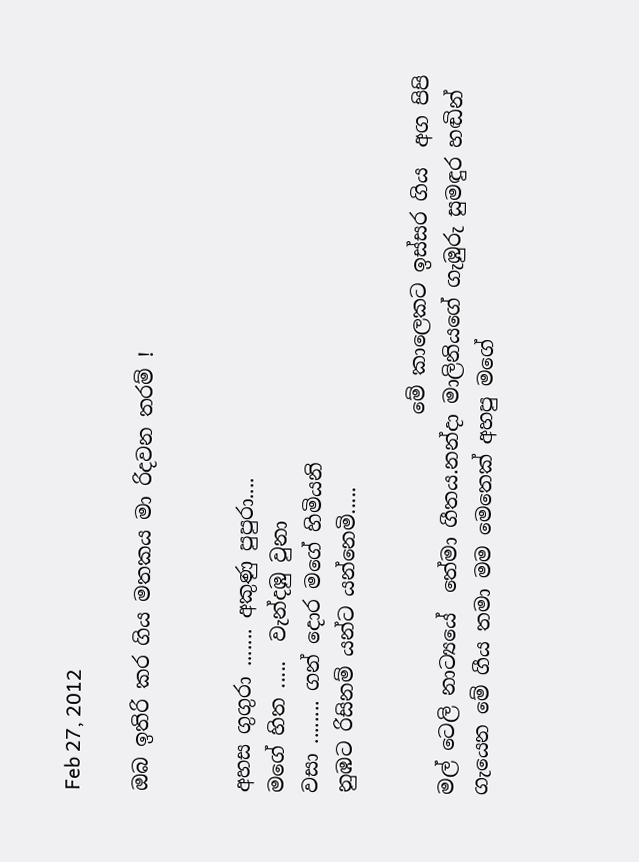Feb 27, 2012

ඔබ ඉතිරි කර ගිය මතකය මා රිදවන තරම් !


අහස ගුගුරා ....... අකුණු පුපුරා....
මගේ හිත .....  වැන්දඹු වුනා
වසා ........ ගන් දොර මගේ හිමියනි
නුඹට රිසිනම් යන්ට යන්නෙමි.....

                                      මේ කාලෙකට ඉස්සර ගිය  අග පිපි මල් ටෙලි නාට්‍යයේ  තේමා ගීතය.නන්දා මාලිනියගේ ගැඹුරු සුමඳුර හඬින් ගැයෙන මේ ගීය තමා මම මෙතෙක් අහපු මගේ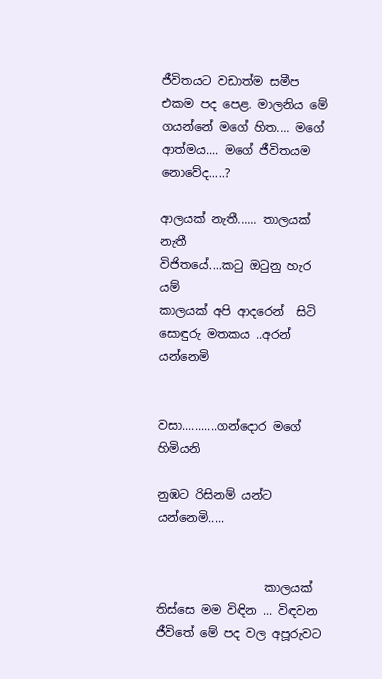ජීවිතයට වඩාත්ම සමීප  එකම පද පෙළ. මාලනිය මේ ගයන්නේ මගේ හිත.... මගේ ආත්මය.... මගේ ජීවිතයම නොවේද.....?

ආලයක් නැතී...... තාලයක් නැතී
විජිතයේ....කටු ඔටුනු හැර යම්
කාලයක් අපි ආදරෙන්  සිටි
සොඳුරු මතකය ..අරන් යන්නෙමි


වසා...........ගන්දොර මගේ හිමියනි

නුඹට රිසිනම් යන්ට යන්නෙමි.....


                  කාලයක් තිස්සෙ මම විඳින ... විඳවන ජීවිතේ මේ පද වල අපූරුවට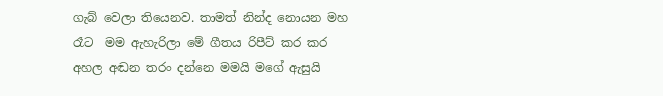ගැබ් වෙලා තියෙනව. තාමත් නින්ද නොයන මහ රෑට  මම ඇහැරිලා මේ ගීතය රිපීට් කර කර අහල අඬන තරං දන්නෙ මමයි මගේ ඇසුයි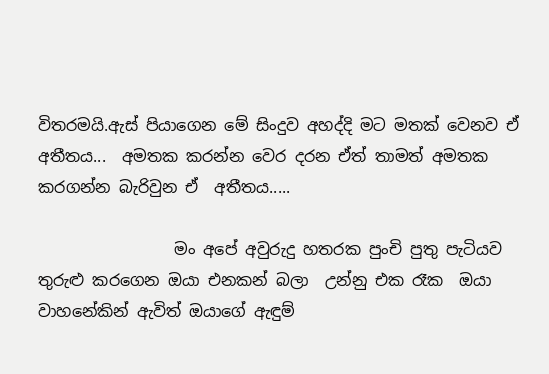විතරමයි.ඇස් පියාගෙන මේ සිංදුව අහද්දි මට මතක් වෙනව ඒ අතීතය...  අමතක කරන්න වෙර දරන ඒත් තාමත් අමතක කරගන්න බැරිවුන ඒ  අතීතය.....

                 මං අපේ අවුරුදු හතරක පුංචි පුතු පැටියව තුරුළු කරගෙන ඔයා එනකන් බලා  උන්නු එක රෑක  ඔයා වාහනේකින් ඇවිත් ඔයාගේ ඇඳුම්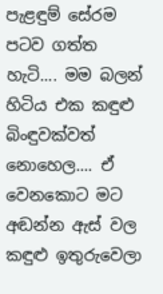පැළඳුම් සේරම පටව ගත්ත හැටි.... මම බලන් හිටිය එක කඳුළු බිංඳුවක්වත් නොහෙල.... ඒ වෙනකොට මට අඬන්න ඇස් වල කඳුළු ඉතුරුවෙලා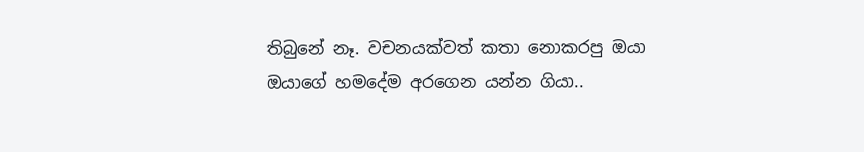තිබුනේ නෑ. වචනයක්වත් කතා නොකරපු ඔයා ඔයාගේ හමදේම අරගෙන යන්න ගියා..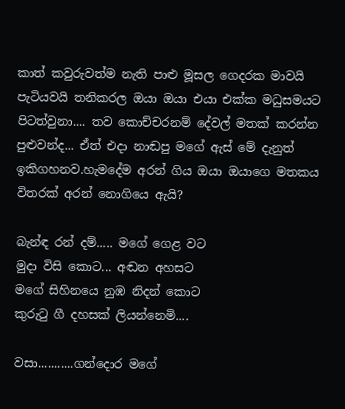කාත් කවුරුවත්ම නැති පාළු මූසල ගෙදරක මාවයි පැටියවයි තනිකරල ඔයා ඔයා එයා එක්ක මධුසමයට  පිටත්වුනා.... තව කොච්චරනම් දේවල් මතක් කරන්න පුළුවන්ද... ඒත් එදා නාඬපු මගේ ඇස් මේ දැනුත් ඉකිගහනව.හැමදේම අරන් ගිය ඔයා ඔයාගෙ මතකය විතරක් අරන් නොගියෙ ඇයි?

බැන්ඳ රන් දම්..... මගේ ගෙළ වට
මුදා විසි කොට... අඬන අහසට
මගේ සිහිනයෙ නුඹ නිදන් කොට
කුරුටු ගී දහසක් ලියන්නෙමි....

වසා...........ගන්දොර මගේ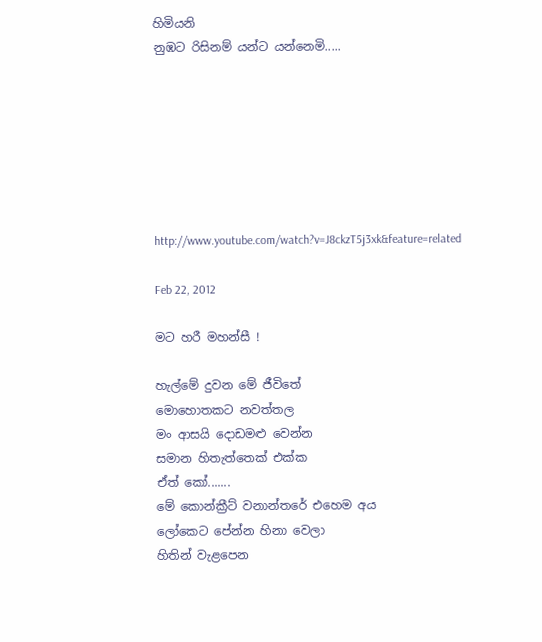හිමියනි
නුඹට රිසිනම් යන්ට යන්නෙමි.....







http://www.youtube.com/watch?v=J8ckzT5j3xk&feature=related

Feb 22, 2012

මට හරී මහන්සී !

හැල්මේ දුවන මේ ජීවිතේ
මොහොතකට නවත්තල
මං ආසයි දොඩමළු වෙන්න
සමාන හිතැත්තෙක් එක්ක
ඒත් කෝ.......
මේ කොන්ක්‍රීට් වනාන්තරේ එහෙම අය
ලෝකෙට පේන්න හිනා වෙලා
හිතින් වැළපෙන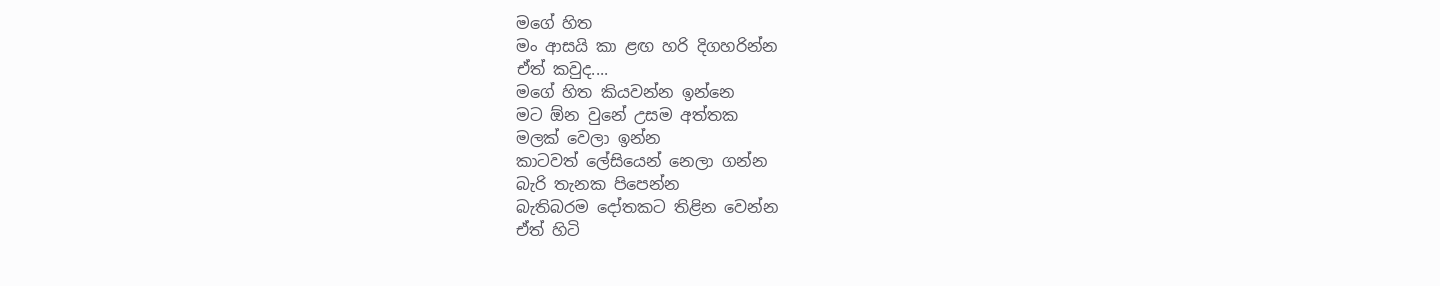මගේ හිත
මං ආසයි කා ළඟ හරි දිගහරින්න
ඒත් කවුද....
මගේ හිත කියවන්න ඉන්නෙ
මට ඕන වුනේ උසම අත්තක
මලක් වෙලා ඉන්න
කාටවත් ලේසියෙන් නෙලා ගන්න
බැරි තැනක පිපෙන්න
බැතිබරම දෝතකට තිළින වෙන්න
ඒත් හිටි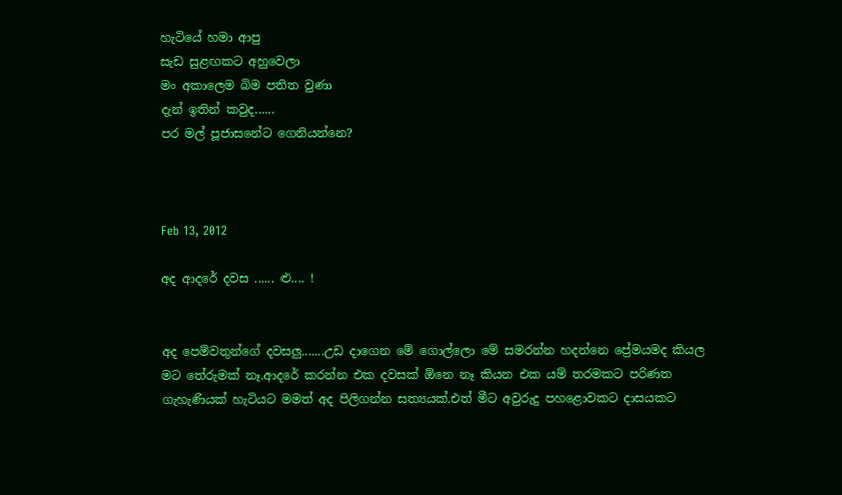හැටියේ හමා ආපු
සැඩ සුළඟකට අහුවෙලා
මං අකාලෙම බිම පතිත වුණා
දැන් ඉතින් කවුද......
පර මල් පූජාසනේට ගෙනියන්නෙ?



Feb 13, 2012

අද ආදරේ දවස ...... ළු.... !


අද පෙම්වතුන්ගේ දවසලු.......උඩ දාගෙන මේ ගොල්ලො මේ සමරන්න හදන්නෙ ප්‍රේමයමද කියල මට තේරුමක් නෑ.ආදරේ කරන්න එක දවසක් ඕනෙ නෑ කියන එක යම් තරමකට පරිණත ගැහැණියක් හැටියට මමත් අද පිලිගන්න සත්‍යයක්.එත් මීට අවුරුදු පහළොවකට දාසයකට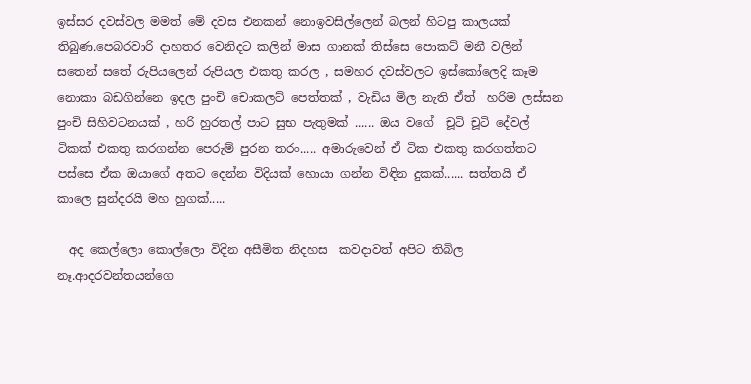ඉස්සර දවස්වල මමත් මේ දවස එනකන් නොඉවසිල්ලෙන් බලන් හිටපු කාලයක් තිබුණ.පෙබරවාරි දාහතර වෙනිදට කලින් මාස ගානක් තිස්සෙ පොකට් මනී වලින් සතෙන් සතේ රුපියලෙන් රුපියල එකතු කරල , සමහර දවස්වලට ඉස්කෝලෙදි කෑම නොකා බඩගින්නෙ ඉදල පුංචි චොකලට් පෙත්තක් , වැඩිය මිල නැති ඒත්  හරිම ලස්සන පුංචි සිහිවටනයක් , හරි හුරතල් පාට සුභ පැතුමක් ...... ඔය වගේ  චූටි චූටි දේවල් ටිකක් එකතු කරගන්න පෙරුම් පුරන තරං..... අමාරුවෙන් ඒ ටික එකතු කරගත්තට පස්සෙ ඒක ඔයාගේ අතට දෙන්න විදියක් හොයා ගන්න විඳින දුකක්...... සත්තයි ඒ කාලෙ සුන්දරයි මහ හුගක්.....

  අද කෙල්ලො කොල්ලො විදින අසීමිත නිදහස  කවදාවත් අපිට තිබිල නෑ.ආදරවන්තයන්ගෙ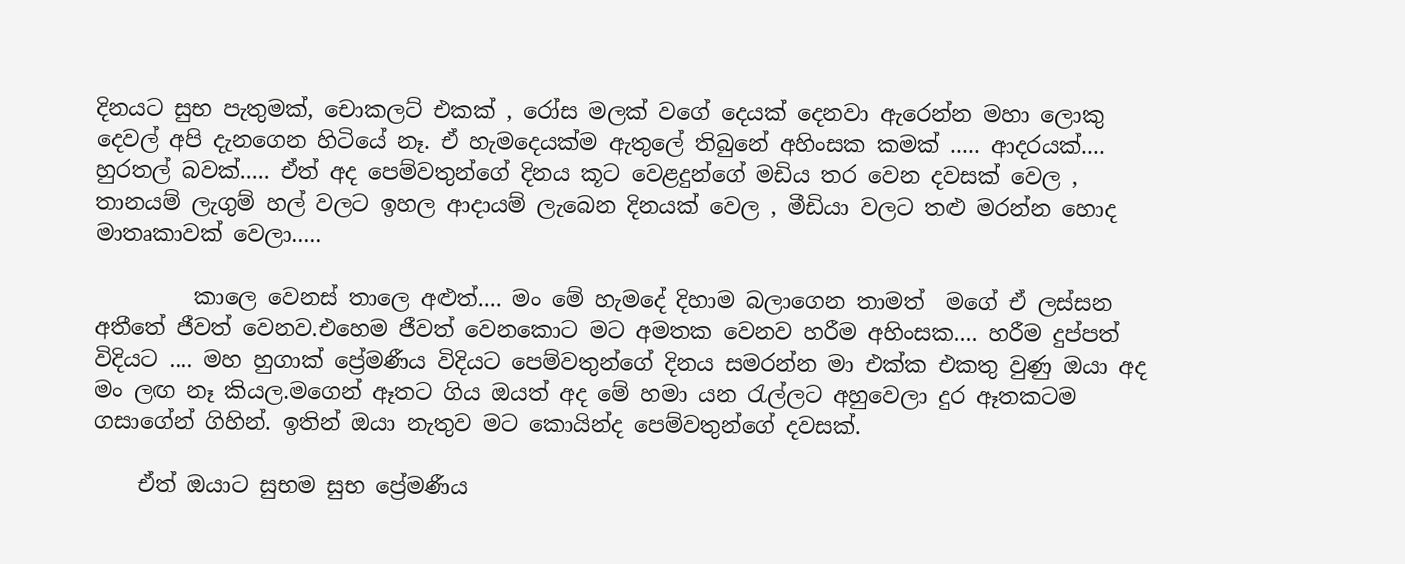දිනයට සුභ පැතුමක්, චොකලට් එකක් , රෝස මලක් වගේ දෙයක් දෙනවා ඇරෙන්න මහා ලොකු දෙවල් අපි දැනගෙන හිටියේ නෑ. ඒ හැමදෙයක්ම ඇතුලේ තිබුනේ අහිංසක කමක් ..... ආදරයක්.... හුරතල් බවක්..... ඒත් අද පෙම්වතුන්ගේ දිනය කූට වෙළදුන්ගේ මඩිය තර වෙන දවසක් වෙල , තානයම් ලැගුම් හල් වලට ඉහල ආදායම් ලැබෙන දිනයක් වෙල , මීඩියා වලට තළු මරන්න හොද මාතෘකාවක් වෙලා.....

         කාලෙ වෙනස් තාලෙ අළුත්.... මං මේ හැමදේ දිහාම බලාගෙන තාමත්  මගේ ඒ ලස්සන අතීතේ ජීවත් වෙනව.එහෙම ජීවත් වෙනකොට මට අමතක වෙනව හරීම අහිංසක.... හරීම දුප්පත්  විදියට .... මහ හුගාක් ප්‍රේමණීය විදියට පෙම්වතුන්ගේ දිනය සමරන්න මා එක්ක එකතු වුණු ඔයා අද මං ලඟ නෑ කියල.මගෙන් ඈතට ගිය ඔයත් අද මේ හමා යන රැල්ලට අහුවෙලා දුර ඈතකටම  ගසාගේන් ගිහින්. ඉතින් ඔයා නැතුව මට කොයින්ද පෙම්වතුන්ගේ දවසක්.

    ඒත් ඔයාට සුභම සුභ ප්‍රේමණීය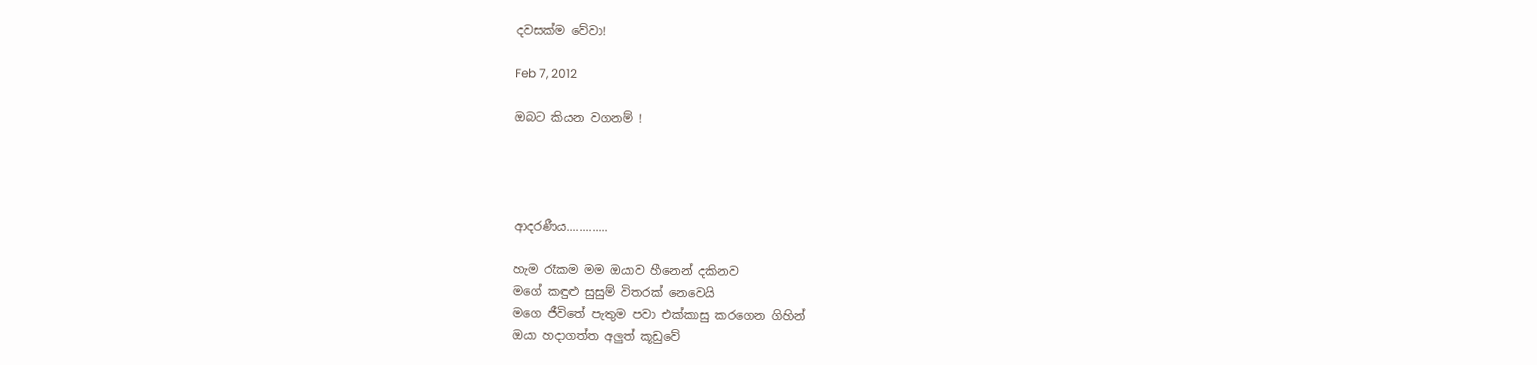දවසක්ම වේවා!

Feb 7, 2012

ඔබට කියන වගනම් !




ආදරණීය.............

හැම රෑකම මම ඔයාව හීනෙන් දකිනව
මගේ කඳුළු සුසුම් විතරක් නෙවෙයි
මගෙ ජීවිතේ පැතුම පවා එක්කාසු කරගෙන ගිහින්
ඔයා හදාගත්ත අලුත් කූඩුවේ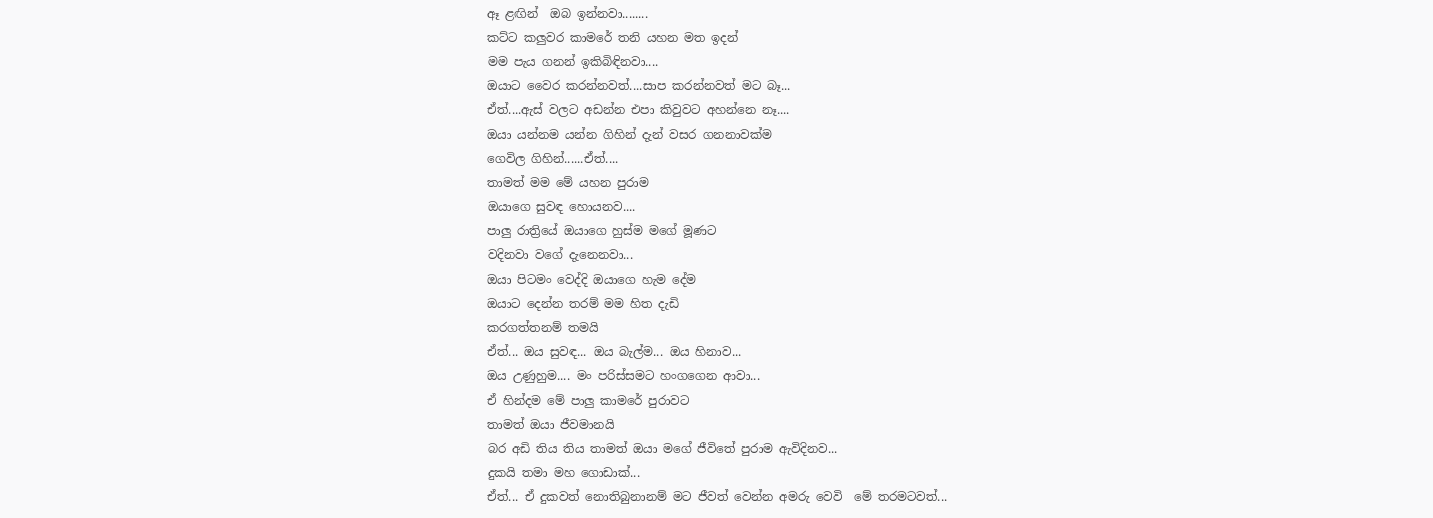ඈ ළඟින්  ඔබ ඉන්නවා........
කට්ට කලුවර කාමරේ තනි යහන මත ඉදන්
මම පැය ගනන් ඉකිබිඳිනවා....
ඔයාට වෛර කරන්නවත්....සාප කරන්නවත් මට බෑ...
ඒත්....ඇස් වලට අඩන්න එපා කිවුවට අහන්නෙ නෑ....
ඔයා යන්නම යන්න ගිහින් දැන් වසර ගනනාවක්ම
ගෙවිල ගිහින්......ඒත්....
තාමත් මම මේ යහන පුරාම
ඔයාගෙ සුවඳ හොයනව....
පාලු රාත්‍රියේ ඔයාගෙ හුස්ම මගේ මූණට
වදිනවා වගේ දැනෙනවා...
ඔයා පිටමං වෙද්දි ඔයාගෙ හැම දේම
ඔයාට දෙන්න තරම් මම හිත දැඩි
කරගත්තනම් තමයි
ඒත්... ඔය සුවඳ... ඔය බැල්ම... ඔය හිනාව...
ඔය උණුහුම.... මං පරිස්සමට හංගගෙන ආවා...
ඒ හින්දම මේ පාලු කාමරේ පුරාවට
තාමත් ඔයා ජීවමානයි
බර අඩි තිය තිය තාමත් ඔයා මගේ ජීවිතේ පුරාම ඇවිදිනව...
දුකයි තමා මහ ගොඩාක්...
ඒත්... ඒ දුකවත් නොතිබුනානම් මට ජීවත් වෙන්න අමරු වෙවි  මේ තරමටවත්...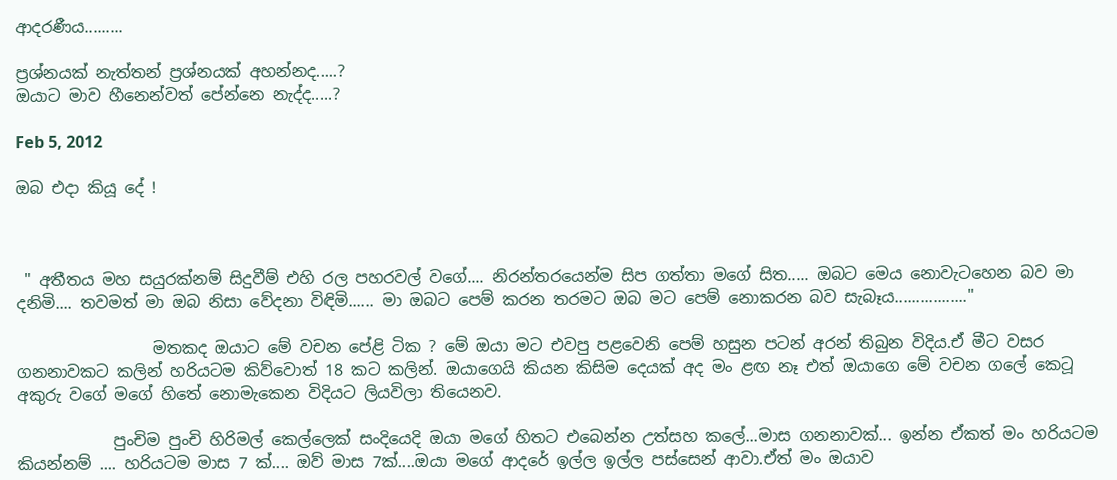ආදරණීය.........

ප්‍රශ්නයක් නැත්තන් ප්‍රශ්නයක් අහන්නද.....?
ඔයාට මාව හීනෙන්වත් පේන්නෙ නැද්ද.....?

Feb 5, 2012

ඔබ එදා කියූ දේ !



 " අතීතය මහ සයුරක්නම් සිදුවීම් එහි රල පහරවල් වගේ.... නිරන්තරයෙන්ම සිප ගත්තා මගේ සිත..... ඔබට මෙය නොවැටහෙන බව මා දනිමි.... තවමත් මා ඔබ නිසා වේදනා විඳිමි...... මා ඔබට පෙම් කරන තරමට ඔබ මට පෙම් නොකරන බව සැබෑය................."

                 මතකද ඔයාට මේ වචන පේළි ටික ? මේ ඔයා මට එවපු පළවෙනි පෙම් හසුන පටන් අරන් තිබුන විදිය.ඒ මීට වසර ගනනාවකට කලින් හරියටම කිව්වොත් 18 කට කලින්. ඔයාගෙයි කියන කිසිම දෙයක් අද මං ළඟ නෑ එත් ඔයාගෙ මේ වචන ගලේ කෙටූ අකුරු වගේ මගේ හිතේ නොමැකෙන විදියට ලියවිලා තියෙනව.

            පුංචිම පුංචි හිරිමල් කෙල්ලෙක් සංදියෙදි ඔයා මගේ හිතට එබෙන්න උත්සහ කලේ...මාස ගනනාවක්... ඉන්න ඒකත් මං හරියටම කියන්නම් .... හරියටම මාස 7 ක්.... ඔව් මාස 7ක්....ඔයා මගේ ආදරේ ඉල්ල ඉල්ල පස්සෙන් ආවා.ඒත් මං ඔයාව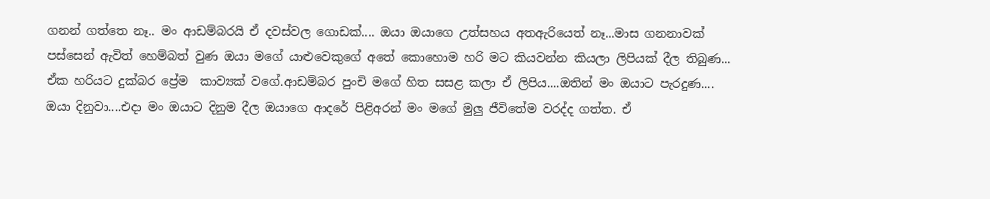ගනන් ගත්තෙ නෑ.. මං ආඩම්බරයි ඒ දවස්වල ගොඩක්.... ඔයා ඔයාගෙ උත්සහය අතඇරියෙත් නෑ...මාස ගනනාවක් පස්සෙන් ඇවිත් හෙම්බත් වුණ ඔයා මගේ යාළුවෙකුගේ අතේ කොහොම හරි මට කියවන්න කියලා ලිපියක් දීල තිබුණ... ඒක හරියට දුක්බර ප්‍රේම  කාව්‍යක් වගේ.ආඩම්බර පුංචි මගේ හිත සසළ කලා ඒ ලිපිය....ඔතින් මං ඔයාට පැරදුණ....  ඔයා දිනුවා....එදා මං ඔයාට දිනුම දීල ඔයාගෙ ආදරේ පිළිඅරන් මං මගේ මුලු ජීවිතේම වරද්ද ගත්ත. ඒ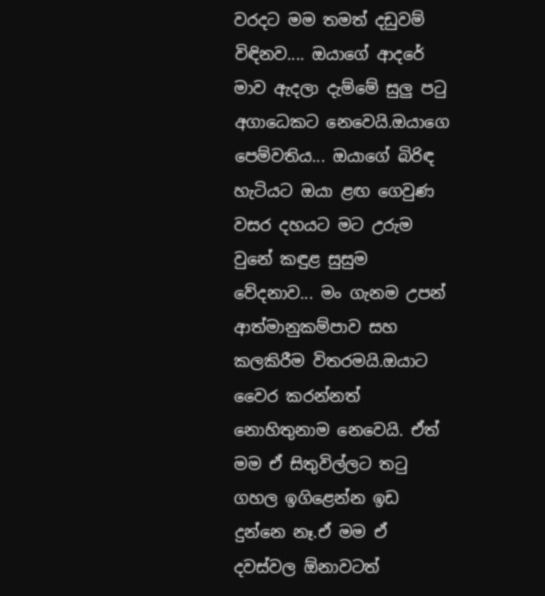වරදට මම තමත් දඩුවම් විඳිනව.... ඔයාගේ ආදරේ මාව ඇදලා දැම්මේ සුලු පටු අගාධෙකට නෙවෙයි.ඔයාගෙ පෙම්වතිය... ඔයාගේ බිරිඳ හැටියට ඔයා ළඟ ගෙවුණ වසර දහයට මට උරුම වුනේ කඳුළ සුසුම වේදනාව... මං ගැනම උපන් ආත්මානුකම්පාව සහ කලකිරීම විතරමයි.ඔයාට වෛර කරන්නත් නොහිතුනාම නෙවෙයි. ඒත් මම ඒ සිතුවිල්ලට තටු ගහල ඉගිළෙන්න ඉඩ දුන්නෙ නෑ.ඒ මම ඒ දවස්වල ඕනාවටත්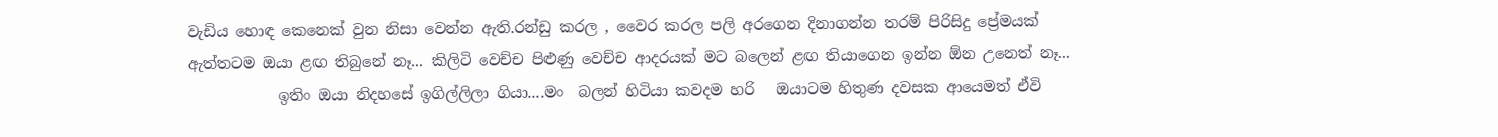වැඩිය හොඳ කෙනෙක් වුන නිසා වෙන්න ඇති.රන්ඩු කරල , වෛර කරල පලි අරගෙන දිනාගන්න තරම් පිරිසිදු ප්‍රේමයක් ඇත්තටම ඔයා ළඟ තිබුනේ නෑ... කිලිටි වෙච්ච පිළුණු වෙච්ච ආදරයක් මට බලෙන් ළඟ තියාගෙන ඉන්න ඕන උනෙත් නෑ...
            ඉතිං ඔයා නිදහසේ ඉගිල්ලිලා ගියා....මං  බලන් හිටියා කවදම හරි   ඔයාටම හිතුණ දවසක ආයෙමත් ඒවි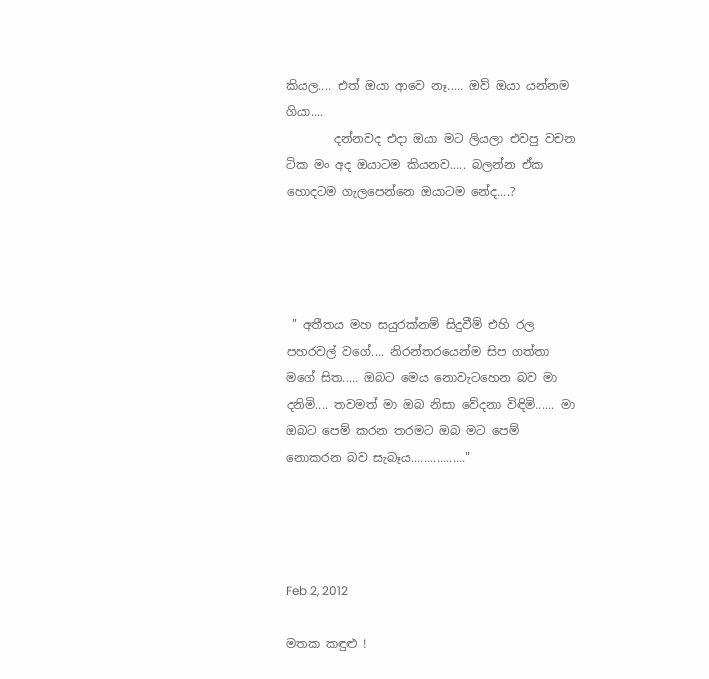කියල.... එත් ඔයා ආවෙ නෑ..... ඔව් ඔයා යන්නම ගියා....
        දන්නවද එදා ඔයා මට ලියලා එවපු වචන ටික මං අද ඔයාටම කියනව..... බලන්න ඒක හොදටම ගැලපෙන්නෙ ඔයාටම නේද....?




 " අතීතය මහ සයුරක්නම් සිදුවීම් එහි රල පහරවල් වගේ.... නිරන්තරයෙන්ම සිප ගත්තා මගේ සිත..... ඔබට මෙය නොවැටහෙන බව මා දනිමි.... තවමත් මා ඔබ නිසා වේදනා විඳිමි...... මා ඔබට පෙම් කරන තරමට ඔබ මට පෙම් නොකරන බව සැබෑය................."




Feb 2, 2012

මතක කඳුළු !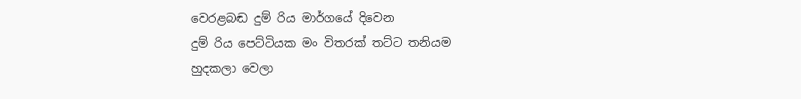වෙරළබඬ දුම් රිය මාර්ගයේ දිවෙන
දුම් රිය පෙට්ටියක මං විතරක් තට්ට තනියම
හුදකලා වෙලා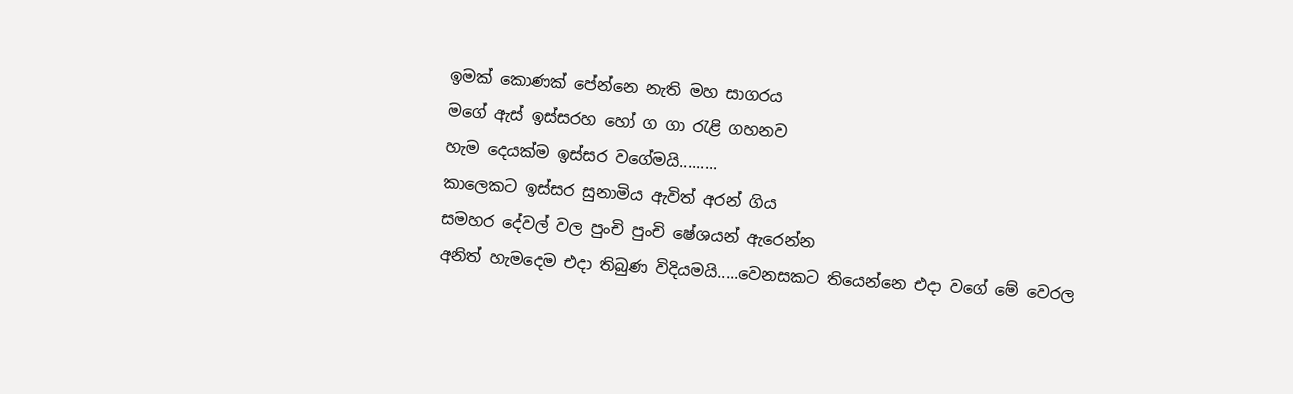ඉමක් කොණක් පේන්නෙ නැති මහ සාගරය
මගේ ඇස් ඉස්සරහ හෝ ග ගා රැළි ගහනව
හැම දෙයක්ම ඉස්සර වගේමයි.........
කාලෙකට ඉස්සර සුනාමිය ඇවිත් අරන් ගිය
සමහර දේවල් වල පුංචි පුංචි ෂේශයන් ඇරෙන්න
අනිත් හැමදෙම එදා තිබුණ විදියමයි.....වෙනසකට තියෙන්නෙ එදා වගේ මේ වෙරල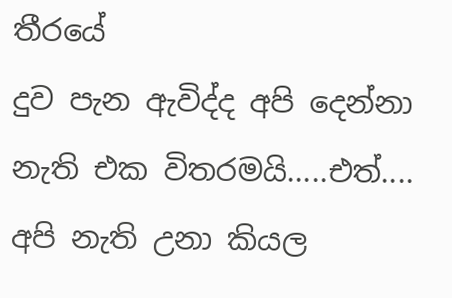තීරයේ
දුව පැන ඇවිද්ද අපි දෙන්නා
නැති එක විතරමයි.....එත්....
අපි නැති උනා කියල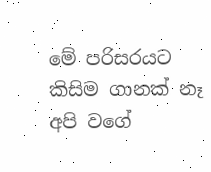මේ පරිසරයට කිසිම ගානක් නෑ
අපි වගේ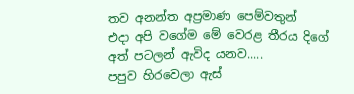තව අනන්ත අප්‍රමාණ පෙම්වතුන්
එදා අපි වගේම මේ වෙරළ තීරය දිගේ
අත් පටලන් ඇවිද යනව.....
පපුව හිරවෙලා ඇස්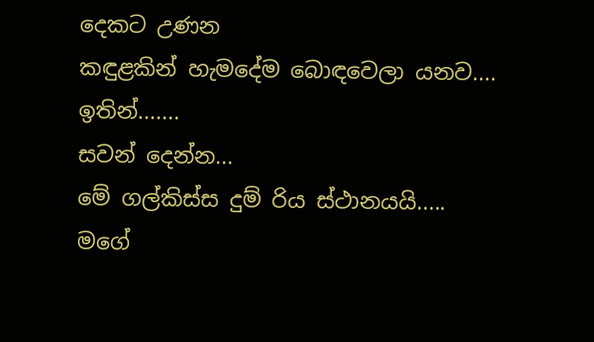දෙකට උණන
කඳුළකින් හැමදේම බොඳවෙලා යනව....
ඉතින්.......
සවන් දෙන්න...
මේ ගල්කිස්ස දුම් රිය ස්ථානයයි.....
මගේ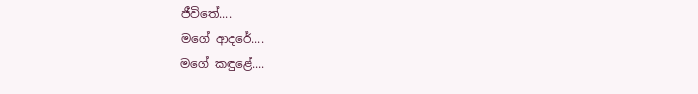ජීවිතේ....
මගේ ආදරේ....
මගේ කඳුළේ....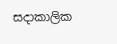සදාකාලික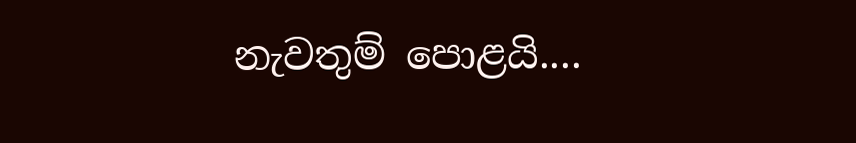නැවතුම් පොළයි....